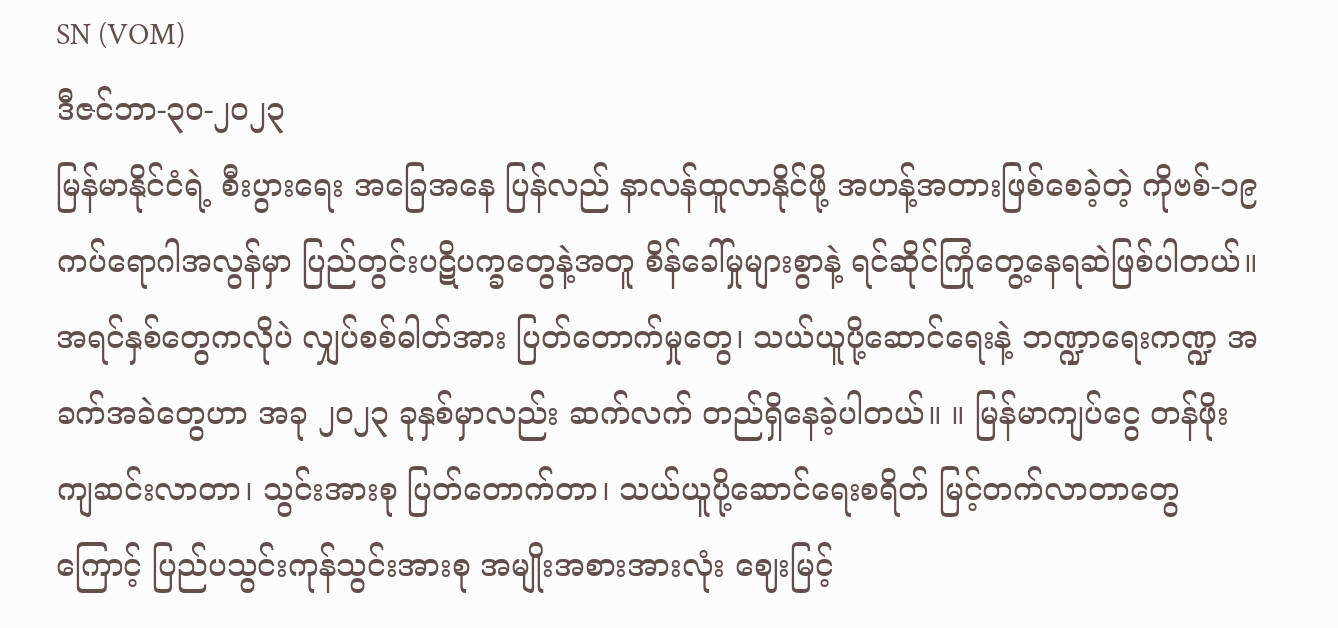SN (VOM)
ဒီဇင်ဘာ-၃၀-၂၀၂၃
မြန်မာနိုင်ငံရဲ့ စီးပွားရေး အခြေအနေ ပြန်လည် နာလန်ထူလာနိုင်ဖို့ အဟန့်အတားဖြစ်စေခဲ့တဲ့ ကိုဗစ်-၁၉ ကပ်ရောဂါအလွန်မှာ ပြည်တွင်းပဋိပက္ခတွေနဲ့အတူ စိန်ခေါ်မှုများစွာနဲ့ ရင်ဆိုင်ကြုံတွေ့နေရဆဲဖြစ်ပါတယ်။
အရင်နှစ်တွေကလိုပဲ လျှပ်စစ်ဓါတ်အား ပြတ်တောက်မှုတွေ၊ သယ်ယူပို့ဆောင်ရေးနဲ့ ဘဏ္ဍာရေးကဏ္ဍ အခက်အခဲတွေဟာ အခု ၂၀၂၃ ခုနှစ်မှာလည်း ဆက်လက် တည်ရှိနေခဲ့ပါတယ်။ ။ မြန်မာကျပ်ငွေ တန်ဖိုးကျဆင်းလာတာ၊ သွင်းအားစု ပြတ်တောက်တာ၊ သယ်ယူပို့ဆောင်ရေးစရိတ် မြင့်တက်လာတာတွေကြောင့် ပြည်ပသွင်းကုန်သွင်းအားစု အမျိုးအစားအားလုံး ဈေးမြင့်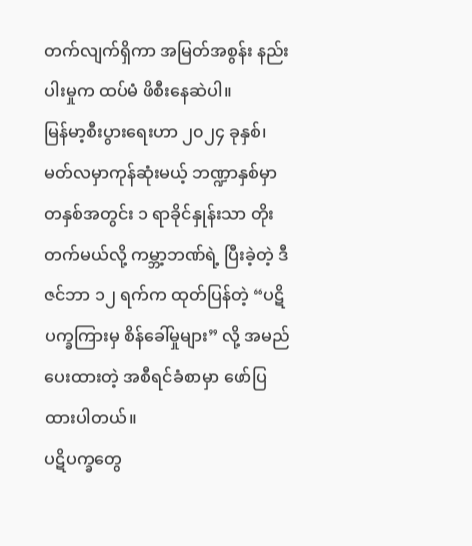တက်လျက်ရှိကာ အမြတ်အစွန်း နည်းပါးမှုက ထပ်မံ ဖိစီးနေဆဲပါ။
မြန်မာ့စီးပွားရေးဟာ ၂၀၂၄ ခုနှစ်၊ မတ်လမှာကုန်ဆုံးမယ့် ဘဏ္ဍာနှစ်မှာ တနှစ်အတွင်း ၁ ရာခိုင်နှုန်းသာ တိုးတက်မယ်လို့ ကမ္ဘာ့ဘဏ်ရဲ့ ပြီးခဲ့တဲ့ ဒီဇင်ဘာ ၁၂ ရက်က ထုတ်ပြန်တဲ့ “ပဋိပက္ခကြားမှ စိန်ခေါ်မှုများ” လို့ အမည်ပေးထားတဲ့ အစီရင်ခံစာမှာ ဖော်ပြထားပါတယ်။
ပဋိပက္ခတွေ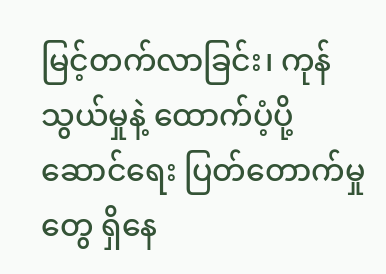မြင့်တက်လာခြင်း၊ ကုန်သွယ်မှုနဲ့ ထောက်ပံ့ပို့ဆောင်ရေး ပြတ်တောက်မှုတွေ ရှိနေ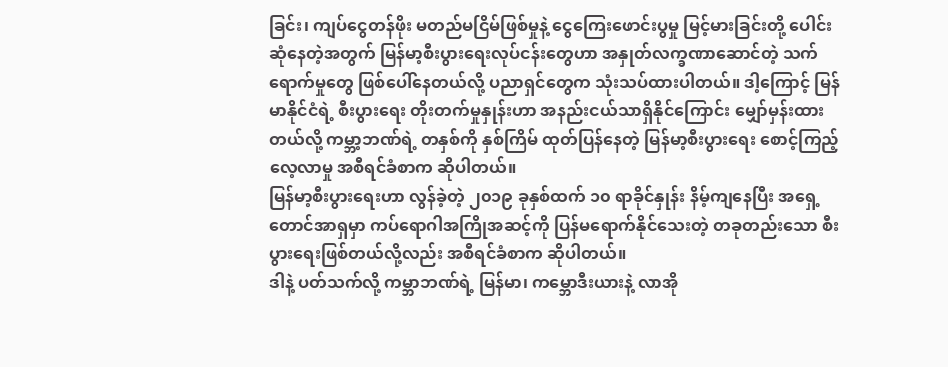ခြင်း၊ ကျပ်ငွေတန်ဖိုး မတည်မငြိမ်ဖြစ်မှုနဲ့ ငွေကြေးဖောင်းပွမှု မြင့်မားခြင်းတို့ ပေါင်းဆုံနေတဲ့အတွက် မြန်မာ့စီးပွားရေးလုပ်ငန်းတွေဟာ အနှုတ်လက္ခဏာဆောင်တဲ့ သက်ရောက်မှုတွေ ဖြစ်ပေါ်နေတယ်လို့ ပညာရှင်တွေက သုံးသပ်ထားပါတယ်။ ဒါ့ကြောင့် မြန်မာနိုင်ငံရဲ့ စီးပွားရေး တိုးတက်မှုနှုန်းဟာ အနည်းငယ်သာရှိနိုင်ကြောင်း မျှော်မှန်းထားတယ်လို့ ကမ္ဘာ့ဘဏ်ရဲ့ တနှစ်ကို နှစ်ကြိမ် ထုတ်ပြန်နေတဲ့ မြန်မာ့စီးပွားရေး စောင့်ကြည့်လေ့လာမှု အစီရင်ခံစာက ဆိုပါတယ်။
မြန်မာ့စီးပွားရေးဟာ လွန်ခဲ့တဲ့ ၂၀၁၉ ခုနှစ်ထက် ၁၀ ရာခိုင်နှုန်း နိမ့်ကျနေပြီး အရှေ့တောင်အာရှမှာ ကပ်ရောဂါအကြိုအဆင့်ကို ပြန်မရောက်နိုင်သေးတဲ့ တခုတည်းသော စီးပွားရေးဖြစ်တယ်လို့လည်း အစီရင်ခံစာက ဆိုပါတယ်။
ဒါနဲ့ ပတ်သက်လို့ ကမ္ဘာဘဏ်ရဲ့ မြန်မာ၊ ကမ္ဘောဒီးယားနဲ့ လာအို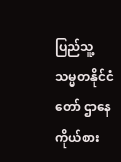ပြည်သူ့သမ္မတနိုင်ငံတော် ဌာနေကိုယ်စား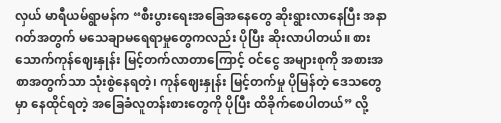လှယ် မာရီယမ်ရွာမန်က “စီးပွားရေးအခြေအနေတွေ ဆိုးရွားလာနေပြီး အနာဂတ်အတွက် မသေချာမရေရာမှုတွေကလည်း ပိုပြီး ဆိုးလာပါတယ်။ စားသောက်ကုန်ဈေးနှုန်း မြင့်တက်လာတာကြောင့် ဝင်ငွေ အများစုကို အစားအစာအတွက်သာ သုံးစွဲနေရတဲ့၊ ကုန်ဈေးနှုန်း မြင့်တက်မှု ပိုမြန်တဲ့ ဒေသတွေမှာ နေထိုင်ရတဲ့ အခြေခံလူတန်းစားတွေကို ပိုပြီး ထိခိုက်စေပါတယ်” လို့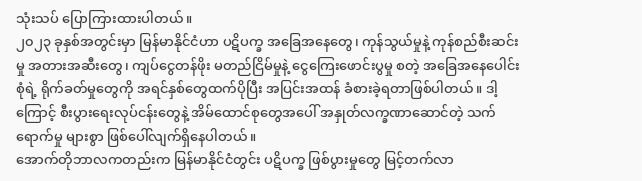သုံးသပ် ပြောကြားထားပါတယ်။
၂၀၂၃ ခုနှစ်အတွင်းမှာ မြန်မာနိုင်ငံဟာ ပဋိပက္ခ အခြေအနေတွေ၊ ကုန်သွယ်မှုနဲ့ ကုန်စည်စီးဆင်းမှု အတားအဆီးတွေ၊ ကျပ်ငွေတန်ဖိုး မတည်ငြိမ်မှုနဲ့ ငွေကြေးဖောင်းပွမှု စတဲ့ အခြေအနေပေါင်းစုံရဲ့ ရိုက်ခတ်မှုတွေကို အရင်နှစ်တွေထက်ပိုပြီး အပြင်းအထန် ခံစားခဲ့ရတာဖြစ်ပါတယ်။ ဒါ့ကြောင့် စီးပွားရေးလုပ်ငန်းတွေနဲ့ အိမ်ထောင်စုတွေအပေါ် အနှုတ်လက္ခဏာဆောင်တဲ့ သက်ရောက်မှု များစွာ ဖြစ်ပေါ်လျက်ရှိနေပါတယ်။
အောက်တိုဘာလကတည်းက မြန်မာနိုင်ငံတွင်း ပဋိပက္ခ ဖြစ်ပွားမှုတွေ မြင့်တက်လာ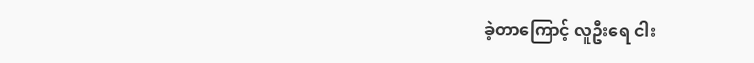ခဲ့တာကြောင့် လူဦးရေ ငါး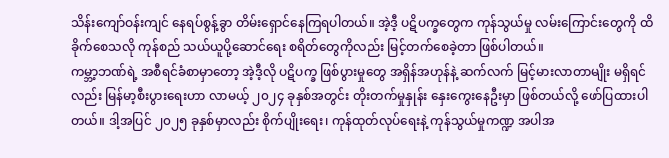သိန်းကျော်ဝန်းကျင် နေရပ်စွန့်ခွာ တိမ်းရှောင်နေကြရပါတယ်။ အဲ့ဒီ့ ပဋိပက္ခတွေက ကုန်သွယ်မှု လမ်းကြောင်းတွေကို ထိခိုက်စေသလို ကုန်စည် သယ်ယူပို့ဆောင်ရေး စရိတ်တွေကိုလည်း မြင့်တက်စေခဲ့တာ ဖြစ်ပါတယ်။
ကမ္ဘာ့ဘဏ်ရဲ့ အစီရင်ခံစာမှာတော့ အဲ့ဒီ့လို ပဋိပက္ခ ဖြစ်ပွားမှုတွေ အရှိန်အဟုန်နဲ့ ဆက်လက် မြင့်မားလာတာမျိုး မရှိရင်လည်း မြန်မာ့စီးပွားရေးဟာ လာမယ့် ၂၀၂၄ ခုနှစ်အတွင်း တိုးတက်မှုနှုန်း နှေးကွေးနေဦးမှာ ဖြစ်တယ်လို့ ဖော်ပြထားပါတယ်။ ဒါ့အပြင် ၂၀၂၅ ခုနှစ်မှာလည်း စိုက်ပျိုးရေး၊ ကုန်ထုတ်လုပ်ရေးနဲ့ ကုန်သွယ်မှုကဏ္ဍ အပါအ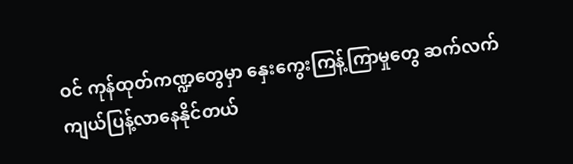ဝင် ကုန်ထုတ်ကဏ္ဍတွေမှာ နှေးကွေးကြန့်ကြာမှုတွေ ဆက်လက် ကျယ်ပြန့်လာနေနိုင်တယ်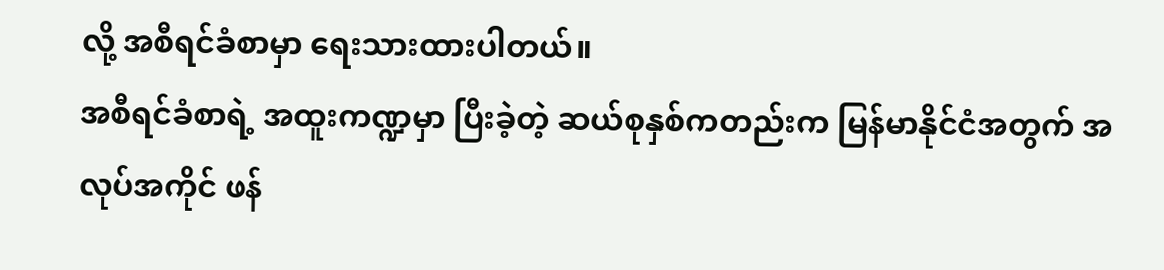လို့ အစီရင်ခံစာမှာ ရေးသားထားပါတယ်။
အစီရင်ခံစာရဲ့ အထူးကဏ္ဍမှာ ပြီးခဲ့တဲ့ ဆယ်စုနှစ်ကတည်းက မြန်မာနိုင်ငံအတွက် အလုပ်အကိုင် ဖန်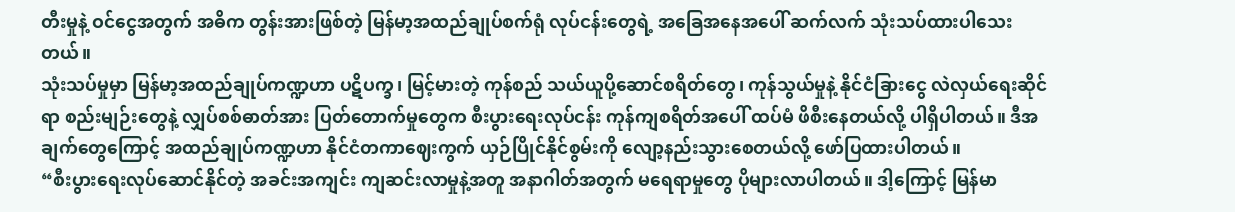တီးမှုနဲ့ ဝင်ငွေအတွက် အဓိက တွန်းအားဖြစ်တဲ့ မြန်မာ့အထည်ချုပ်စက်ရုံ လုပ်ငန်းတွေရဲ့ အခြေအနေအပေါ် ဆက်လက် သုံးသပ်ထားပါသေးတယ်။
သုံးသပ်မှုမှာ မြန်မာ့အထည်ချုပ်ကဏ္ဍဟာ ပဋိပက္ခ၊ မြင့်မားတဲ့ ကုန်စည် သယ်ယူပို့ဆောင်စရိတ်တွေ၊ ကုန်သွယ်မှုနဲ့ နိုင်ငံခြားငွေ လဲလှယ်ရေးဆိုင်ရာ စည်းမျဉ်းတွေနဲ့ လျှပ်စစ်ဓာတ်အား ပြတ်တောက်မှုတွေက စီးပွားရေးလုပ်ငန်း ကုန်ကျစရိတ်အပေါ် ထပ်မံ ဖိစီးနေတယ်လို့ ပါရှိပါတယ်။ ဒီအချက်တွေကြောင့် အထည်ချုပ်ကဏ္ဍဟာ နိုင်ငံတကာဈေးကွက် ယှဉ်ပြိုင်နိုင်စွမ်းကို လျော့နည်းသွားစေတယ်လို့ ဖော်ပြထားပါတယ်။
“စီးပွားရေးလုပ်ဆောင်နိုင်တဲ့ အခင်းအကျင်း ကျဆင်းလာမှုနဲ့အတူ အနာဂါတ်အတွက် မရေရာမှုတွေ ပိုများလာပါတယ်။ ဒါ့ကြောင့် မြန်မာ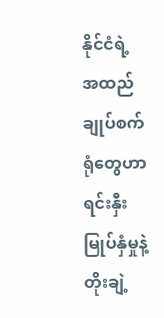နိုင်ငံရဲ့ အထည်ချုပ်စက်ရုံတွေဟာ ရင်းနှီးမြုပ်နှံမှုနဲ့ တိုးချဲ့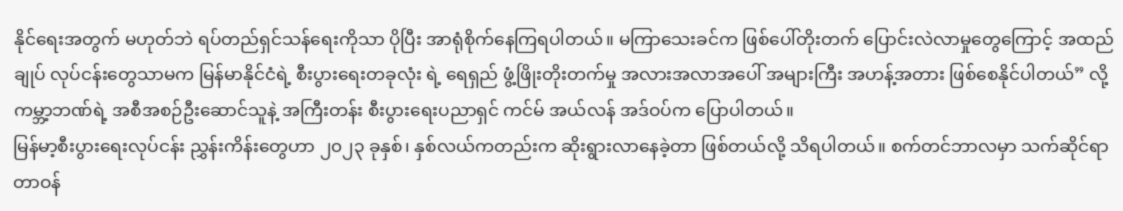နိုင်ရေးအတွက် မဟုတ်ဘဲ ရပ်တည်ရှင်သန်ရေးကိုသာ ပိုပြီး အာရုံစိုက်နေကြရပါတယ်။ မကြာသေးခင်က ဖြစ်ပေါ်တိုးတက် ပြောင်းလဲလာမှုတွေကြောင့် အထည်ချုပ် လုပ်ငန်းတွေသာမက မြန်မာနိုင်ငံရဲ့ စီးပွားရေးတခုလုံး ရဲ့ ရေရှည် ဖွံ့ဖြိုးတိုးတက်မှု အလားအလာအပေါ် အများကြီး အဟန့်အတား ဖြစ်စေနိုင်ပါတယ်” လို့ ကမ္ဘာ့ဘဏ်ရဲ့ အစီအစဉ်ဦးဆောင်သူနဲ့ အကြီးတန်း စီးပွားရေးပညာရှင် ကင်မ် အယ်လန် အဒ်ဝပ်က ပြောပါတယ်။
မြန်မာ့စီးပွားရေးလုပ်ငန်း ညွှန်းကိန်းတွေဟာ ၂၀၂၃ ခုနှစ်၊ နှစ်လယ်ကတည်းက ဆိုးရွားလာနေခဲ့တာ ဖြစ်တယ်လို့ သိရပါတယ်။ စက်တင်ဘာလမှာ သက်ဆိုင်ရာ တာဝန်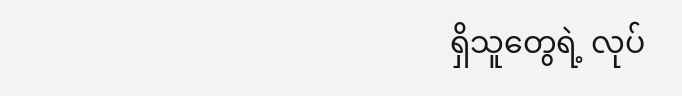ရှိသူတွေရဲ့ လုပ်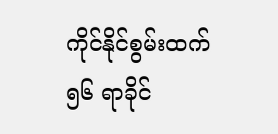ကိုင်နိုင်စွမ်းထက် ၅၆ ရာခိုင်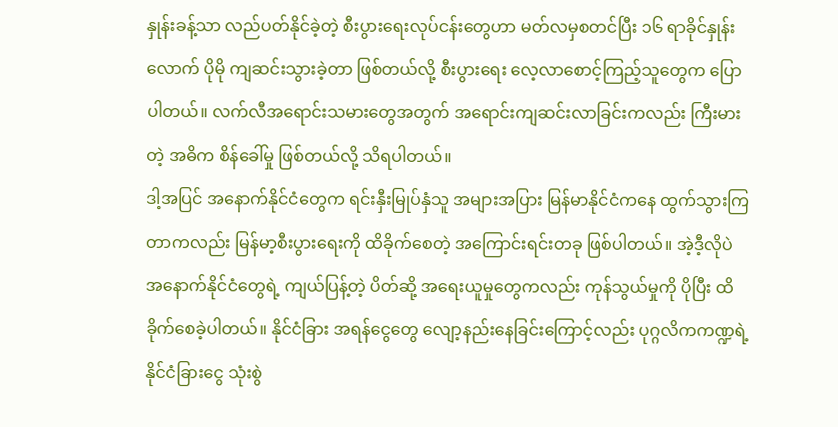နှုန်းခန့်သာ လည်ပတ်နိုင်ခဲ့တဲ့ စီးပွားရေးလုပ်ငန်းတွေဟာ မတ်လမှစတင်ပြီး ၁၆ ရာခိုင်နှုန်းလောက် ပိုမို ကျဆင်းသွားခဲ့တာ ဖြစ်တယ်လို့ စီးပွားရေး လေ့လာစောင့်ကြည့်သူတွေက ပြောပါတယ်။ လက်လီအရောင်းသမားတွေအတွက် အရောင်းကျဆင်းလာခြင်းကလည်း ကြီးမားတဲ့ အဓိက စိန်ခေါ်မှု ဖြစ်တယ်လို့ သိရပါတယ်။
ဒါ့အပြင် အနောက်နိုင်ငံတွေက ရင်းနှီးမြုပ်နှံသူ အများအပြား မြန်မာနိုင်ငံကနေ ထွက်သွားကြတာကလည်း မြန်မာ့စီးပွားရေးကို ထိခိုက်စေတဲ့ အကြောင်းရင်းတခု ဖြစ်ပါတယ်။ အဲ့ဒီ့လိုပဲ အနောက်နိုင်ငံတွေရဲ့ ကျယ်ပြန့်တဲ့ ပိတ်ဆို့ အရေးယူမှုတွေကလည်း ကုန်သွယ်မှုကို ပိုပြီး ထိခိုက်စေခဲ့ပါတယ်။ နိုင်ငံခြား အရန်ငွေတွေ လျော့နည်းနေခြင်းကြောင့်လည်း ပုဂ္ဂလိကကဏ္ဍရဲ့ နိုင်ငံခြားငွေ သုံးစွဲ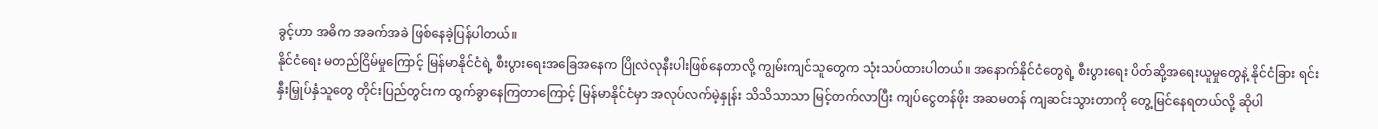ခွင့်ဟာ အဓိက အခက်အခဲ ဖြစ်နေခဲ့ပြန်ပါတယ်။
နိုင်ငံရေး မတည်ငြိမ်မှုကြောင့် မြန်မာနိုင်ငံရဲ့ စီးပွားရေးအခြေအနေက ပြိုလဲလုနီးပါးဖြစ်နေတာလို့ ကျွမ်းကျင်သူတွေက သုံးသပ်ထားပါတယ်။ အနောက်နိုင်ငံတွေရဲ့ စီးပွားရေး ပိတ်ဆို့အရေးယူမှုတွေနဲ့ နိုင်ငံခြား ရင်းနှီးမြှုပ်နှံသူတွေ တိုင်းပြည်တွင်းက ထွက်ခွာနေကြတာကြောင့် မြန်မာနိုင်ငံမှာ အလုပ်လက်မဲ့နှုန်း သိသိသာသာ မြင့်တက်လာပြီး ကျပ်ငွေတန်ဖိုး အဆမတန် ကျဆင်းသွားတာကို တွေ့မြင်နေရတယ်လို့ ဆိုပါ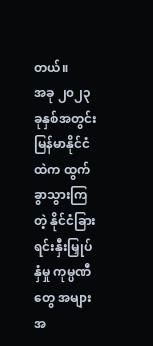တယ်။
အခု ၂၀၂၃ ခုနှစ်အတွင်း မြန်မာနိုင်ငံထဲက ထွက်ခွာသွားကြတဲ့ နိုင်ငံခြား ရင်းနှီးမြှုပ်နှံမှု ကုမ္ပဏီတွေ အများအ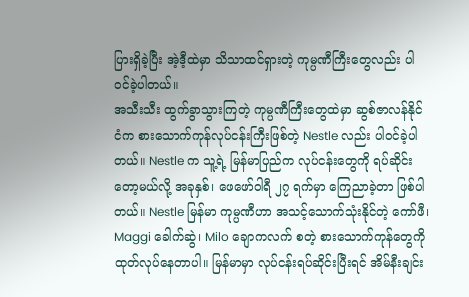ပြားရှိခဲ့ပြီး အဲ့ဒီ့ထဲမှာ သိသာထင်ရှားတဲ့ ကုမ္ပဏီကြီးတွေလည်း ပါဝင်ခဲ့ပါတယ်။
အသီးသီး ထွက်ခွာသွားကြတဲ့ ကုမ္ပဏီကြီးတွေထဲမှာ ဆွစ်ဇာလန်နိုင်ငံက စားသောက်ကုန်လုပ်ငန်းကြီးဖြစ်တဲ့ Nestle လည်း ပါဝင်ခဲ့ပါတယ်။ Nestle က သူ့ရဲ့ မြန်မာပြည်က လုပ်ငန်းတွေကို ရပ်ဆိုင်းတော့မယ်လို့ အခုနှစ်၊ ဖေဖော်ဝါရီ ၂၇ ရက်မှာ ကြေညာခဲ့တာ ဖြစ်ပါတယ်။ Nestle မြန်မာ ကုမ္ပဏီဟာ အသင့်သောက်သုံးနိုင်တဲ့ ကော်ဖီ၊ Maggi ခေါက်ဆွဲ၊ Milo ချောကလက် စတဲ့ စားသောက်ကုန်တွေကို ထုတ်လုပ်နေတာပါ။ မြန်မာမှာ လုပ်ငန်းရပ်ဆိုင်းပြီးရင် အိမ်နီးချင်း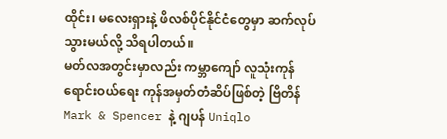ထိုင်း၊ မလေးရှားနဲ့ ဖိလစ်ပိုင်နိုင်ငံတွေမှာ ဆက်လုပ်သွားမယ်လို့ သိရပါတယ်။
မတ်လအတွင်းမှာလည်း ကမ္ဘာကျော် လူသုံးကုန်ရောင်းဝယ်ရေး ကုန်အမှတ်တံဆိပ်ဖြစ်တဲ့ ဗြိတိန် Mark & Spencer နဲ့ ဂျပန် Uniqlo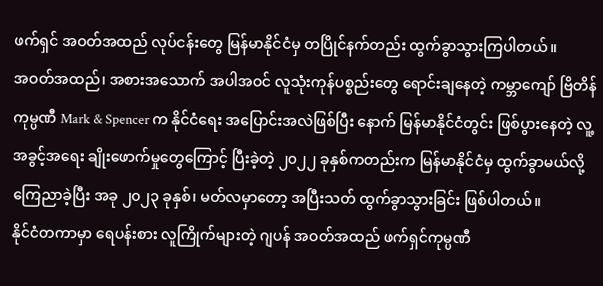ဖက်ရှင် အဝတ်အထည် လုပ်ငန်းတွေ မြန်မာနိုင်ငံမှ တပြိုင်နက်တည်း ထွက်ခွာသွားကြပါတယ်။
အဝတ်အထည်၊ အစားအသောက် အပါအဝင် လူသုံးကုန်ပစ္စည်းတွေ ရောင်းချနေတဲ့ ကမ္ဘာကျော် ဗြိတိန်ကုမ္ပဏီ Mark & Spencer က နိုင်ငံရေး အပြောင်းအလဲဖြစ်ပြီး နောက် မြန်မာနိုင်ငံတွင်း ဖြစ်ပွားနေတဲ့ လူ့အခွင့်အရေး ချိုးဖောက်မှုတွေကြောင့် ပြီးခဲ့တဲ့ ၂၀၂၂ ခုနှစ်ကတည်းက မြန်မာနိုင်ငံမှ ထွက်ခွာမယ်လို့ ကြေညာခဲ့ပြီး အခု ၂၀၂၃ ခုနှစ်၊ မတ်လမှာတော့ အပြီးသတ် ထွက်ခွာသွားခြင်း ဖြစ်ပါတယ်။
နိုင်ငံတကာမှာ ရေပန်းစား လူကြိုက်များတဲ့ ဂျပန် အဝတ်အထည် ဖက်ရှင်ကုမ္ပဏီ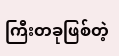ကြီးတခုဖြစ်တဲ့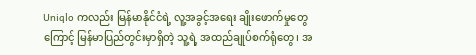Uniqlo ကလည်း မြန်မာနိုင်ငံရဲ့ လူ့အခွင့်အရေး ချိုးဖောက်မှုတွေကြောင့် မြန်မာပြည်တွင်းမှာရှိတဲ့ သူ့ရဲ့ အထည်ချုပ်စက်ရုံတွေ၊ အ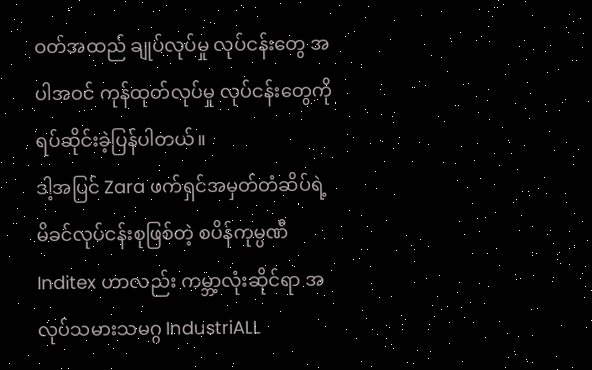ဝတ်အထည် ချုပ်လုပ်မှု လုပ်ငန်းတွေ အပါအဝင် ကုန်ထုတ်လုပ်မှု လုပ်ငန်းတွေကို ရပ်ဆိုင်းခဲ့ပြန်ပါတယ်။
ဒါ့အပြင် Zara ဖက်ရှင်အမှတ်တံဆိပ်ရဲ့ မိခင်လုပ်ငန်းစုဖြစ်တဲ့ စပိန်ကုမ္ပဏီ Inditex ဟာလည်း ကမ္ဘာ့လုံးဆိုင်ရာ အလုပ်သမားသမဂ္ဂ IndustriALL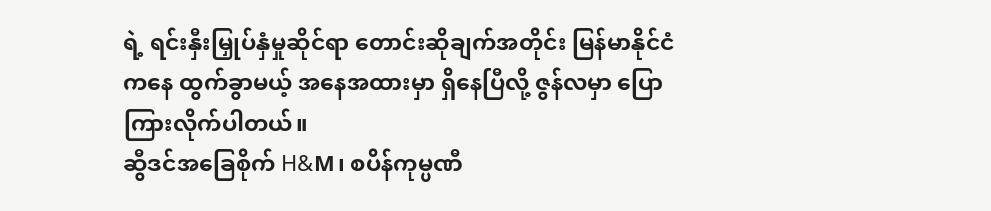ရဲ့ ရင်းနှီးမြှုပ်နှံမှုဆိုင်ရာ တောင်းဆိုချက်အတိုင်း မြန်မာနိုင်ငံကနေ ထွက်ခွာမယ့် အနေအထားမှာ ရှိနေပြီလို့ ဇွန်လမှာ ပြောကြားလိုက်ပါတယ်။
ဆွီဒင်အခြေစိုက် H&M၊ စပိန်ကုမ္ပဏီ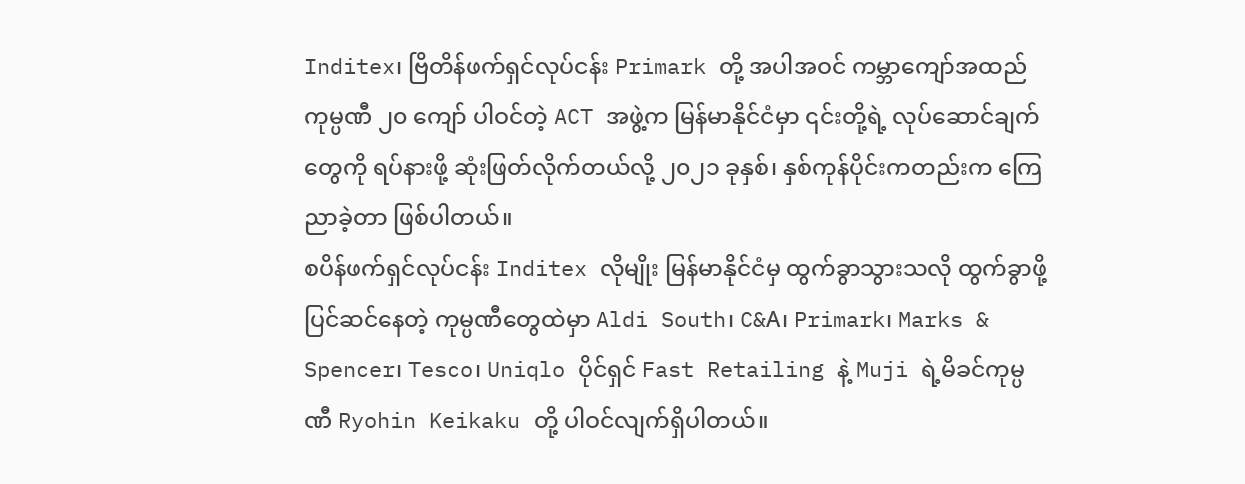Inditex၊ ဗြိတိန်ဖက်ရှင်လုပ်ငန်း Primark တို့ အပါအဝင် ကမ္ဘာကျော်အထည်ကုမ္ပဏီ ၂၀ ကျော် ပါဝင်တဲ့ ACT အဖွဲ့က မြန်မာနိုင်ငံမှာ ၎င်းတို့ရဲ့ လုပ်ဆောင်ချက်တွေကို ရပ်နားဖို့ ဆုံးဖြတ်လိုက်တယ်လို့ ၂၀၂၁ ခုနှစ်၊ နှစ်ကုန်ပိုင်းကတည်းက ကြေညာခဲ့တာ ဖြစ်ပါတယ်။
စပိန်ဖက်ရှင်လုပ်ငန်း Inditex လိုမျိုး မြန်မာနိုင်ငံမှ ထွက်ခွာသွားသလို ထွက်ခွာဖို့ ပြင်ဆင်နေတဲ့ ကုမ္ပဏီတွေထဲမှာ Aldi South၊ C&A၊ Primark၊ Marks & Spencer၊ Tesco၊ Uniqlo ပိုင်ရှင် Fast Retailing နဲ့ Muji ရဲ့မိခင်ကုမ္ပဏီ Ryohin Keikaku တို့ ပါဝင်လျက်ရှိပါတယ်။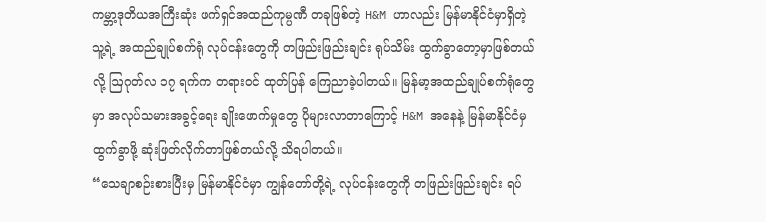ကမ္ဘာ့ဒုတိယအကြီးဆုံး ဖက်ရှင်အထည်ကုမ္ပဏီ တခုဖြစ်တဲ့ H&M ဟာလည်း မြန်မာနိုင်ငံမှာရှိတဲ့ သူ့ရဲ့ အထည်ချုပ်စက်ရုံ လုပ်ငန်းတွေကို တဖြည်းဖြည်းချင်း ရုပ်သိမ်း ထွက်ခွာတော့မှာဖြစ်တယ်လို့ ဩဂုတ်လ ၁၇ ရက်က တရားဝင် ထုတ်ပြန် ကြေညာခဲ့ပါတယ်။ မြန်မာ့အထည်ချုပ်စက်ရုံတွေမှာ အလုပ်သမားအခွင့်ရေး ချိုးဖောက်မှုတွေ ပိုများလာတာကြောင့် H&M အနေနဲ့ မြန်မာနိုင်ငံမှထွက်ခွာဖို့ ဆုံးဖြတ်လိုက်တာဖြစ်တယ်လို့ သိရပါတယ်။
“သေချာစဉ်းစားပြီးမှ မြန်မာနိုင်ငံမှာ ကျွန်တော်တို့ရဲ့ လုပ်ငန်းတွေကို တဖြည်းဖြည်းချင်း ရပ်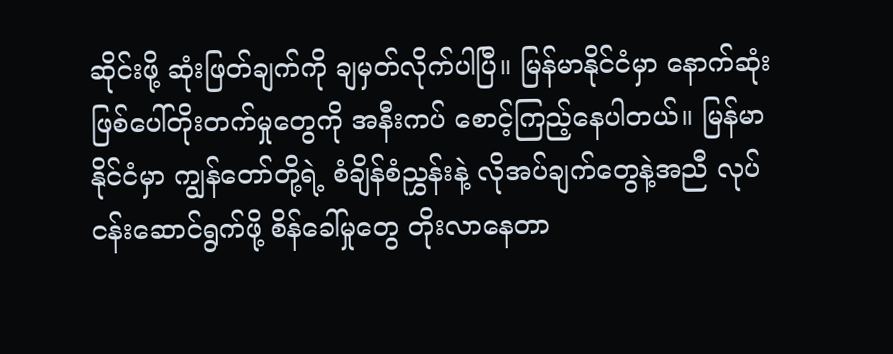ဆိုင်းဖို့ ဆုံးဖြတ်ချက်ကို ချမှတ်လိုက်ပါပြီ။ မြန်မာနိုင်ငံမှာ နောက်ဆုံး ဖြစ်ပေါ်တိုးတက်မှုတွေကို အနီးကပ် စောင့်ကြည့်နေပါတယ်။ မြန်မာနိုင်ငံမှာ ကျွန်တော်တို့ရဲ့ စံချိန်စံညွှန်းနဲ့ လိုအပ်ချက်တွေနဲ့အညီ လုပ်ငန်းဆောင်ရွက်ဖို့ စိန်ခေါ်မှုတွေ တိုးလာနေတာ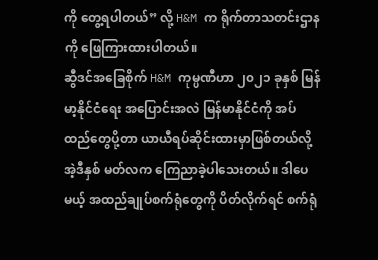ကို တွေ့ရပါတယ်” လို့ H&M က ရိုက်တာသတင်းဌာနကို ဖြေကြားထားပါတယ်။
ဆွီဒင်အခြေစိုက် H&M ကုမ္ပဏီဟာ ၂၀၂၁ ခုနှစ် မြန်မာ့နိုင်ငံရေး အပြောင်းအလဲ မြန်မာနိုင်ငံကို အပ်ထည်တွေပို့တာ ယာယီရပ်ဆိုင်းထားမှာဖြစ်တယ်လို့ အဲ့ဒီနှစ် မတ်လက ကြေညာခဲ့ပါသေးတယ်။ ဒါပေမယ့် အထည်ချုပ်စက်ရုံတွေကို ပိတ်လိုက်ရင် စက်ရုံ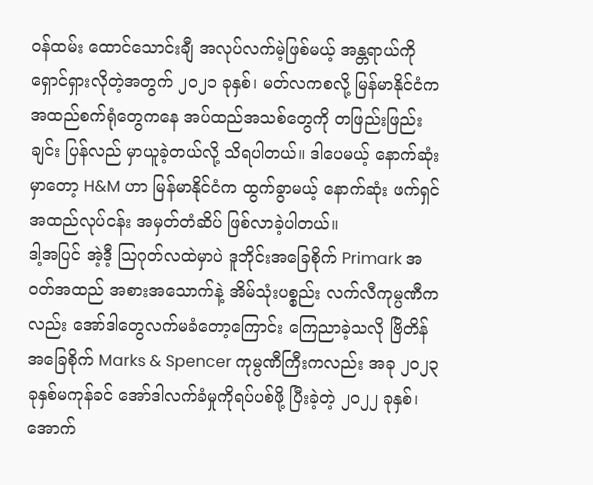ဝန်ထမ်း ထောင်သောင်းချီ အလုပ်လက်မဲ့ဖြစ်မယ့် အန္တရာယ်ကို ရှောင်ရှားလိုတဲ့အတွက် ၂၀၂၁ ခုနှစ်၊ မတ်လကစလို့ မြန်မာနိုင်ငံက အထည်စက်ရုံတွေကနေ အပ်ထည်အသစ်တွေကို တဖြည်းဖြည်းချင်း ပြန်လည် မှာယူခဲ့တယ်လို့ သိရပါတယ်။ ဒါပေမယ့် နောက်ဆုံးမှာတော့ H&M ဟာ မြန်မာနိုင်ငံက ထွက်ခွာမယ့် နောက်ဆုံး ဖက်ရှင်အထည်လုပ်ငန်း အမှတ်တံဆိပ် ဖြစ်လာခဲ့ပါတယ်။
ဒါ့အပြင် အဲ့ဒီ့ ဩဂုတ်လထဲမှာပဲ ဒူဘိုင်းအခြေစိုက် Primark အဝတ်အထည် အစားအသောက်နဲ့ အိမ်သုံးပစ္စည်း လက်လီကုမ္ပဏီကလည်း အော်ဒါတွေလက်မခံတော့ကြောင်း ကြေညာခဲ့သလို ဗြိတိန်အခြေစိုက် Marks & Spencer ကုမ္ပဏီကြီးကလည်း အခု ၂၀၂၃ ခုနှစ်မကုန်ခင် အော်ဒါလက်ခံမှုကိုရပ်ပစ်ဖို့ ပြီးခဲ့တဲ့ ၂၀၂၂ ခုနှစ်၊ အောက်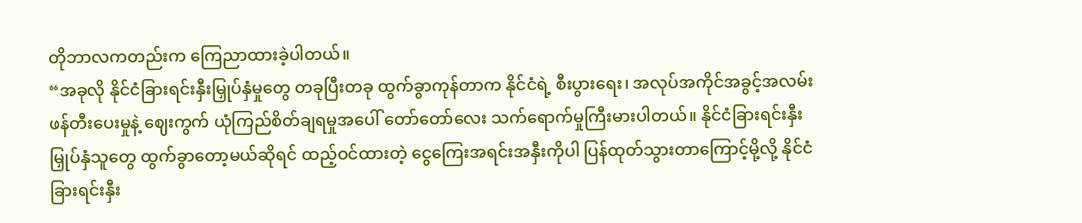တိုဘာလကတည်းက ကြေညာထားခဲ့ပါတယ်။
“အခုလို နိုင်ငံခြားရင်းနှီးမြှုပ်နှံမှုတွေ တခုပြီးတခု ထွက်ခွာကုန်တာက နိုင်ငံရဲ့ စီးပွားရေး၊ အလုပ်အကိုင်အခွင့်အလမ်းဖန်တီးပေးမှုနဲ့ ဈေးကွက် ယုံကြည်စိတ်ချရမှုအပေါ် တော်တော်လေး သက်ရောက်မှုကြီးမားပါတယ်။ နိုင်ငံခြားရင်းနှီးမြှုပ်နှံသူတွေ ထွက်ခွာတော့မယ်ဆိုရင် ထည့်ဝင်ထားတဲ့ ငွေကြေးအရင်းအနှီးကိုပါ ပြန်ထုတ်သွားတာကြောင့်မို့လို့ နိုင်ငံခြားရင်းနှီး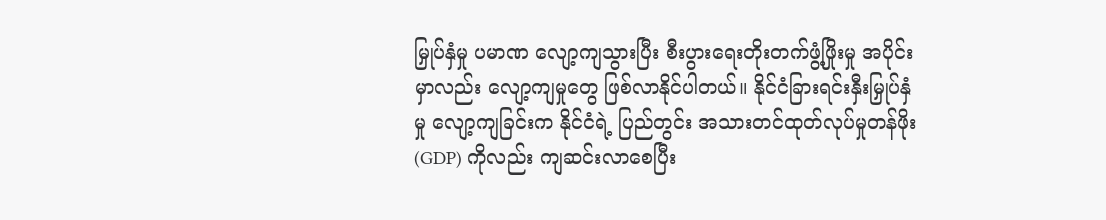မြှုပ်နှံမှု ပမာဏ လျော့ကျသွားပြီး စီးပွားရေးတိုးတက်ဖွံ့ဖြိုးမှု အပိုင်းမှာလည်း လျော့ကျမှုတွေ ဖြစ်လာနိုင်ပါတယ်။ နိုင်ငံခြားရင်းနှီးမြှုပ်နှံမှု လျော့ကျခြင်းက နိုင်ငံရဲ့ ပြည်တွင်း အသားတင်ထုတ်လုပ်မှုတန်ဖိုး (GDP) ကိုလည်း ကျဆင်းလာစေပြီး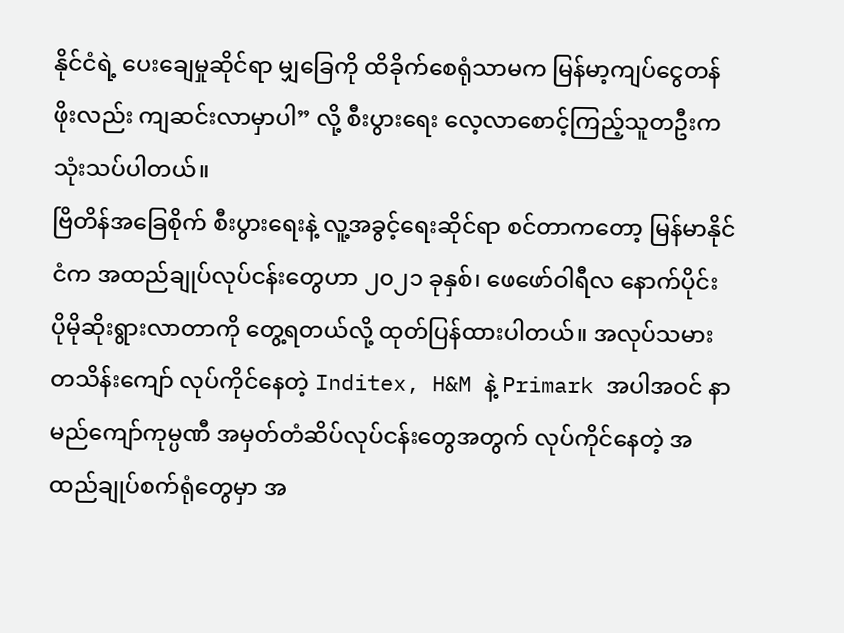နိုင်ငံရဲ့ ပေးချေမှုဆိုင်ရာ မျှခြေကို ထိခိုက်စေရုံသာမက မြန်မာ့ကျပ်ငွေတန်ဖိုးလည်း ကျဆင်းလာမှာပါ” လို့ စီးပွားရေး လေ့လာစောင့်ကြည့်သူတဦးက သုံးသပ်ပါတယ်။
ဗြိတိန်အခြေစိုက် စီးပွားရေးနဲ့ လူ့အခွင့်ရေးဆိုင်ရာ စင်တာကတော့ မြန်မာနိုင်ငံက အထည်ချုပ်လုပ်ငန်းတွေဟာ ၂၀၂၁ ခုနှစ်၊ ဖေဖော်ဝါရီလ နောက်ပိုင်း ပိုမိုဆိုးရွားလာတာကို တွေ့ရတယ်လို့ ထုတ်ပြန်ထားပါတယ်။ အလုပ်သမား တသိန်းကျော် လုပ်ကိုင်နေတဲ့ Inditex, H&M နဲ့ Primark အပါအဝင် နာမည်ကျော်ကုမ္ပဏီ အမှတ်တံဆိပ်လုပ်ငန်းတွေအတွက် လုပ်ကိုင်နေတဲ့ အထည်ချုပ်စက်ရုံတွေမှာ အ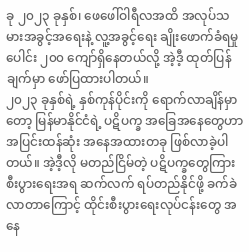ခု ၂၀၂၃ ခုနှစ်၊ ဖေဖေါ်ဝါရီလအထိ အလုပ်သမားအခွင့်အရေးနဲ့ လူ့အခွင့်ရေး ချိုးဖောက်ခံရမှုပေါင်း ၂၀၀ ကျော်ရှိနေတယ်လို့ အဲ့ဒီ့ ထုတ်ပြန်ချက်မှာ ဖော်ပြထားပါတယ်။
၂၀၂၃ ခုနှစ်ရဲ့ နှစ်ကုန်ပိုင်းကို ရောက်လာချိန်မှာတော့ မြန်မာနိုင်ငံရဲ့ ပဋိပက္ခ အခြေအနေတွေဟာ အပြင်းထန်ဆုံး အနေအထားတခု ဖြစ်လာခဲ့ပါတယ်။ အဲ့ဒီ့လို မတည်ငြိမ်တဲ့ ပဋိပက္ခတွေကြား စီးပွားရေးအရ ဆက်လက် ရပ်တည်နိုင်ဖို့ ခက်ခဲလာတာကြောင့် ထိုင်းစီးပွားရေးလုပ်ငန်းတွေ အနေ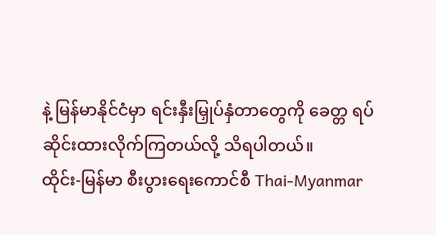နဲ့ မြန်မာနိုင်ငံမှာ ရင်းနှီးမြှုပ်နှံတာတွေကို ခေတ္တ ရပ်ဆိုင်းထားလိုက်ကြတယ်လို့ သိရပါတယ်။
ထိုင်း-မြန်မာ စီးပွားရေးကောင်စီ Thai-Myanmar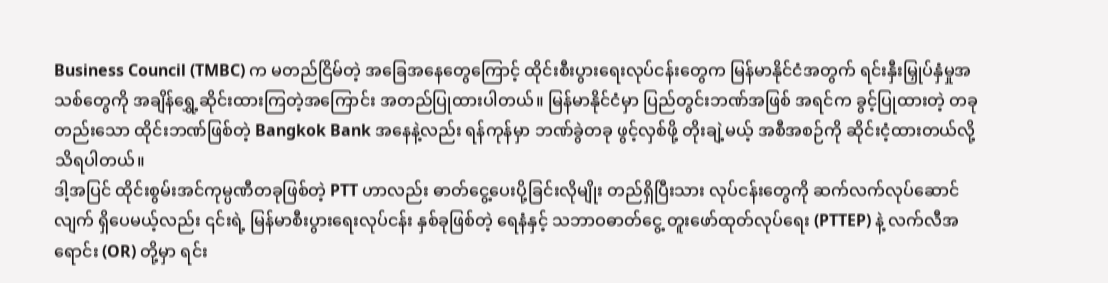Business Council (TMBC) က မတည်ငြိမ်တဲ့ အခြေအနေတွေကြောင့် ထိုင်းစီးပွားရေးလုပ်ငန်းတွေက မြန်မာနိုင်ငံအတွက် ရင်းနှီးမြှုပ်နှံမှုအသစ်တွေကို အချိန်ရွှေ့ဆိုင်းထားကြတဲ့အကြောင်း အတည်ပြုထားပါတယ်။ မြန်မာနိုင်ငံမှာ ပြည်တွင်းဘဏ်အဖြစ် အရင်က ခွင့်ပြုထားတဲ့ တခုတည်းသော ထိုင်းဘဏ်ဖြစ်တဲ့ Bangkok Bank အနေနဲ့လည်း ရန်ကုန်မှာ ဘဏ်ခွဲတခု ဖွင့်လှစ်ဖို့ တိုးချဲ့မယ့် အစီအစဉ်ကို ဆိုင်းငံ့ထားတယ်လို့ သိရပါတယ်။
ဒါ့အပြင် ထိုင်းစွမ်းအင်ကုမ္ပဏီတခုဖြစ်တဲ့ PTT ဟာလည်း ဓာတ်ငွေ့ပေးပို့ခြင်းလိုမျိုး တည်ရှိပြီးသား လုပ်ငန်းတွေကို ဆက်လက်လုပ်ဆောင်လျက် ရှိပေမယ့်လည်း ၎င်းရဲ့ မြန်မာစီးပွားရေးလုပ်ငန်း နှစ်ခုဖြစ်တဲ့ ရေနံနှင့် သဘာဝဓာတ်ငွေ့ တူးဖော်ထုတ်လုပ်ရေး (PTTEP) နဲ့ လက်လီအရောင်း (OR) တို့မှာ ရင်း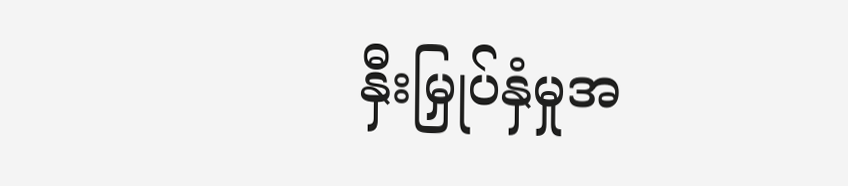နှီးမြှုပ်နှံမှုအ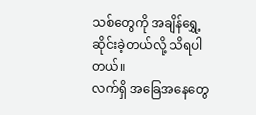သစ်တွေကို အချိန်ရွှေ့ဆိုင်းခဲ့တယ်လို့ သိရပါတယ်။
လက်ရှိ အခြေအနေတွေ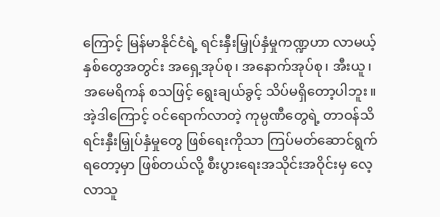ကြောင့် မြန်မာနိုင်ငံရဲ့ ရင်းနှီးမြှုပ်နှံမှုကဏ္ဍဟာ လာမယ့်နှစ်တွေအတွင်း အရှေ့အုပ်စု၊ အနောက်အုပ်စု၊ အီးယူ၊ အမေရိကန် စသဖြင့် ရွေးချယ်ခွင့် သိပ်မရှိတော့ပါဘူး။ အဲ့ဒါကြောင့် ဝင်ရောက်လာတဲ့ ကုမ္ပဏီတွေရဲ့ တာဝန်သိ ရင်းနှီးမြှုပ်နှံမှုတွေ ဖြစ်ရေးကိုသာ ကြပ်မတ်ဆောင်ရွက်ရတော့မှာ ဖြစ်တယ်လို့ စီးပွားရေးအသိုင်းအဝိုင်းမှ လေ့လာသူ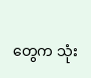တွေက သုံး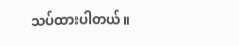သပ်ထားပါတယ်။